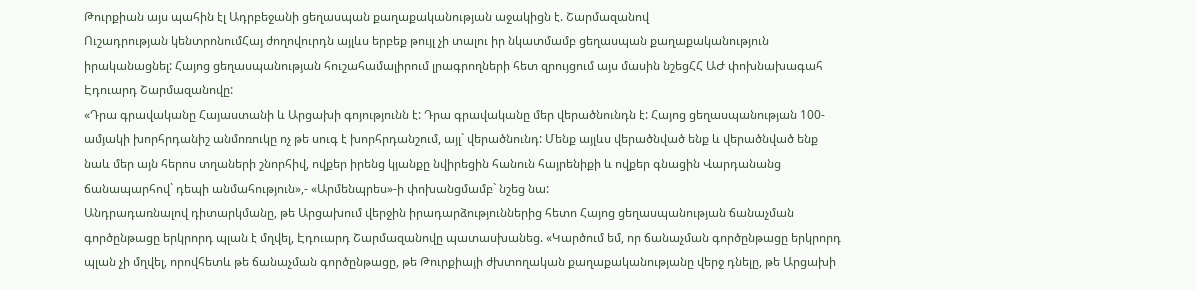Թուրքիան այս պահին էլ Ադրբեջանի ցեղասպան քաղաքականության աջակիցն է. Շարմազանով
Ուշադրության կենտրոնումՀայ ժողովուրդն այլևս երբեք թույլ չի տալու իր նկատմամբ ցեղասպան քաղաքականություն իրականացնել: Հայոց ցեղասպանության հուշահամալիրում լրագրողների հետ զրույցում այս մասին նշեցՀՀ ԱԺ փոխնախագահ Էդուարդ Շարմազանովը:
«Դրա գրավականը Հայաստանի և Արցախի գոյությունն է: Դրա գրավականը մեր վերածնունդն է: Հայոց ցեղասպանության 100-ամյակի խորհրդանիշ անմոռուկը ոչ թե սուգ է խորհրդանշում, այլ` վերածնունդ: Մենք այլևս վերածնված ենք և վերածնված ենք նաև մեր այն հերոս տղաների շնորհիվ, ովքեր իրենց կյանքը նվիրեցին հանուն հայրենիքի և ովքեր գնացին Վարդանանց ճանապարհով` դեպի անմահություն»,- «Արմենպրես»-ի փոխանցմամբ` նշեց նա:
Անդրադառնալով դիտարկմանը, թե Արցախում վերջին իրադարձություններից հետո Հայոց ցեղասպանության ճանաչման գործընթացը երկրորդ պլան է մղվել, Էդուարդ Շարմազանովը պատասխանեց. «Կարծում եմ, որ ճանաչման գործընթացը երկրորդ պլան չի մղվել, որովհետև թե ճանաչման գործընթացը, թե Թուրքիայի ժխտողական քաղաքականությանը վերջ դնելը, թե Արցախի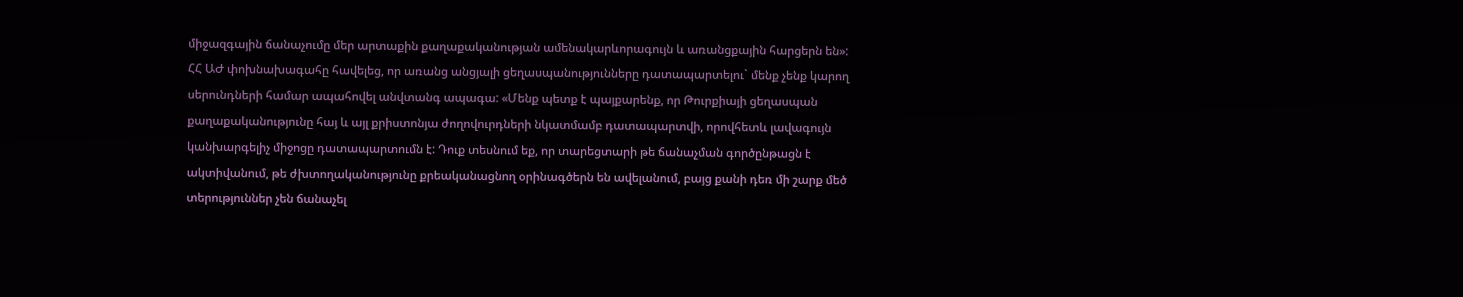միջազգային ճանաչումը մեր արտաքին քաղաքականության ամենակարևորագույն և առանցքային հարցերն են»:
ՀՀ ԱԺ փոխնախագահը հավելեց, որ առանց անցյալի ցեղասպանությունները դատապարտելու` մենք չենք կարող սերունդների համար ապահովել անվտանգ ապագա: «Մենք պետք է պայքարենք, որ Թուրքիայի ցեղասպան քաղաքականությունը հայ և այլ քրիստոնյա ժողովուրդների նկատմամբ դատապարտվի, որովհետև լավագույն կանխարգելիչ միջոցը դատապարտումն է: Դուք տեսնում եք, որ տարեցտարի թե ճանաչման գործընթացն է ակտիվանում, թե ժխտողականությունը քրեականացնող օրինագծերն են ավելանում, բայց քանի դեռ մի շարք մեծ տերություններ չեն ճանաչել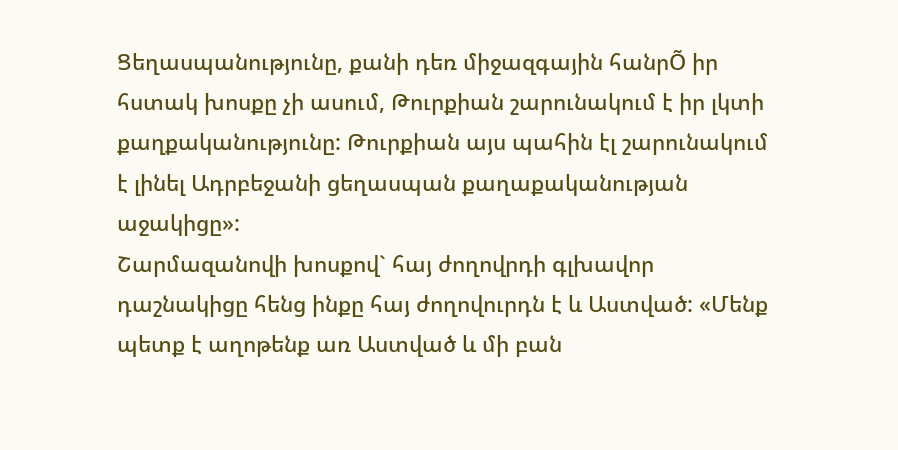Ցեղասպանությունը, քանի դեռ միջազգային հանրÕ իր հստակ խոսքը չի ասում, Թուրքիան շարունակում է իր լկտի քաղքականությունը: Թուրքիան այս պահին էլ շարունակում է լինել Ադրբեջանի ցեղասպան քաղաքականության աջակիցը»:
Շարմազանովի խոսքով` հայ ժողովրդի գլխավոր դաշնակիցը հենց ինքը հայ ժողովուրդն է և Աստված: «Մենք պետք է աղոթենք առ Աստված և մի բան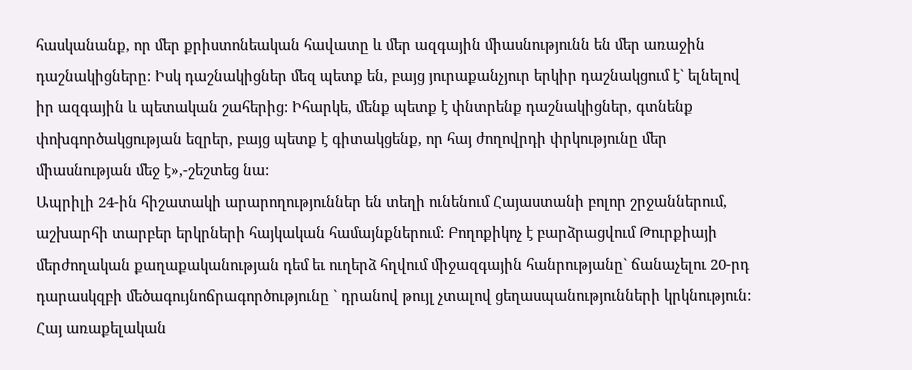հասկանանք, որ մեր քրիստոնեական հավատը և մեր ազգային միասնությունն են մեր առաջին դաշնակիցները: Իսկ դաշնակիցներ մեզ պետք են, բայց յուրաքանչյուր երկիր դաշնակցում է` ելնելով իր ազգային և պետական շահերից: Իհարկե, մենք պետք է փնտրենք դաշնակիցներ, գտնենք փոխգործակցության եզրեր, բայց պետք է գիտակցենք, որ հայ ժողովրդի փրկությունը մեր միասնության մեջ է»,-շեշտեց նա:
Ապրիլի 24-ին հիշատակի արարողություններ են տեղի ունենում Հայաստանի բոլոր շրջաններում, աշխարհի տարբեր երկրների հայկական համայնքներում: Բողոքիկոչ է բարձրացվում Թուրքիայի մերժողական քաղաքականության դեմ եւ ուղերձ հղվում միջազգային հանրությանը` ճանաչելու 20-րդ դարասկզբի մեծագույնոճրագործությունը ` դրանով թույլ չտալով ցեղասպանությունների կրկնություն: Հայ առաքելական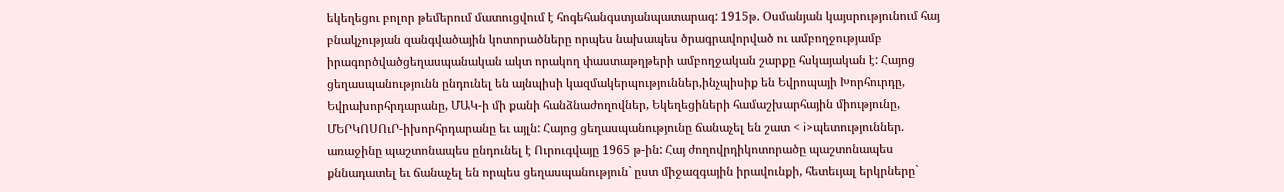եկեղեցու բոլոր թեմերում մատուցվում է հոգեհանգստյանպատարագ: 1915թ. Օսմանյան կայսրությունում հայ բնակչության զանգվածային կոտորածները որպես նախապես ծրագրավորված ու ամբողջությամբ իրագործվածցեղասպանական ակտ որակող փաստաթղթերի ամբողջական շարքը հսկայական է: Հայոց ցեղասպանությունն ընդունել են այնպիսի կազմակերպություններ,ինչպիսիք են Եվրոպայի Խորհուրդը, Եվրախորհրդարանը, ՄԱԿ-ի մի քանի հանձնաժողովներ, Եկեղեցիների համաշխարհային միությունը, ՄԵՐԿՈՍՈւՐ-իխորհրդարանը եւ այլն: Հայոց ցեղասպանությունը ճանաչել են շատ < i>պետություններ. առաջինը պաշտոնապես ընդունել է Ուրուգվայը 1965 թ-ին: Հայ ժողովրդիկոտորածը պաշտոնապես քննադատել եւ ճանաչել են որպես ցեղասպանություն` ըստ միջազգային իրավունքի, հետեւյալ երկրները`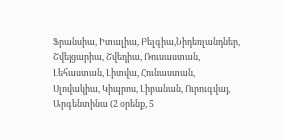Ֆրանսիա, Իտալիա, Բելգիա,Նիդեռլանդներ, Շվեյցարիա, Շվեդիա, Ռուսաստան, Լեհաստան, Լիտվա, Հունաստան, Սլովակիա, Կիպրոս, Լիբանան, Ուրուգվայ, Արգենտինա (2 օրենք, 5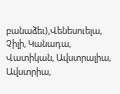բանաձեւ),Վենեսուելա, Չիլի, Կանադա, Վատիկան, Ավստրալիա, Ավստրիա,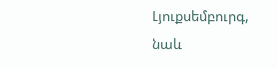Լյուքսեմբուրգ, նաև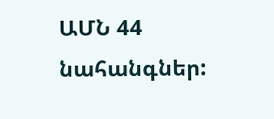ԱՄՆ 44 նահանգներ: